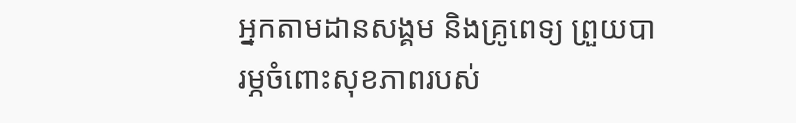អ្នកតាមដានសង្គម និងគ្រូពេទ្យ ព្រួយបារម្ភចំពោះសុខភាពរបស់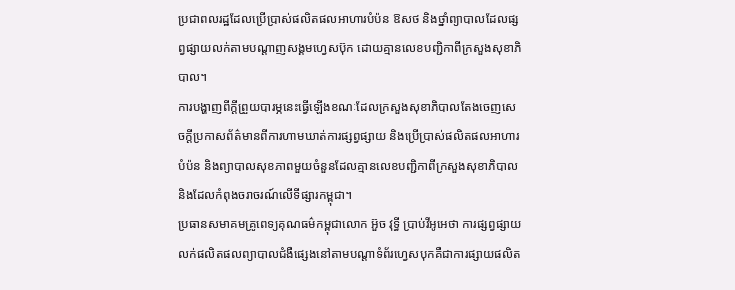ប្រជាពលរដ្ឋដែលប្រើប្រាស់ផលិតផលអាហារបំប៉ន ឱសថ និងថ្នាំព្យាបាលដែលផ្សព្វផ្សាយលក់តាមបណ្តាញសង្គមហ្វេសប៊ុក ដោយគ្មានលេខបញ្ជិកាពីក្រសួងសុខាភិបាល។
ការបង្ហាញពីក្ដីព្រួយបារម្ភនេះធ្វើឡើងខណៈដែលក្រសួងសុខាភិបាលតែងចេញសេចក្តីប្រកាសព័ត៌មានពីការហាមឃាត់ការផ្សព្វផ្សាយ និងប្រើប្រាស់ផលិតផលអាហារបំប៉ន និងព្យាបាលសុខភាពមួយចំនួនដែលគ្មានលេខបញ្ជិកាពីក្រសួងសុខាភិបាល និងដែលកំពុងចរាចរណ៍លើទីផ្សារកម្ពុជា។
ប្រធានសមាគមគ្រូពេទ្យគុណធម៌កម្ពុជាលោក អ៊ួច វុទ្ធី ប្រាប់វីអូអេថា ការផ្សព្វផ្សាយលក់ផលិតផលព្យាបាលជំងឺផ្សេងនៅតាមបណ្ដាទំព័រហ្វេសបុកគឺជាការផ្សាយផលិត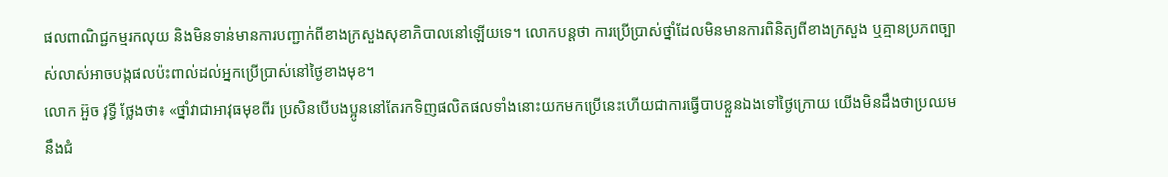ផលពាណិជ្ជកម្មរកលុយ និងមិនទាន់មានការបញ្ជាក់ពីខាងក្រសួងសុខាភិបាលនៅឡើយទេ។ លោកបន្តថា ការប្រើប្រាស់ថ្នាំដែលមិនមានការពិនិត្យពីខាងក្រសួង ឬគ្មានប្រភពច្បាស់លាស់អាចបង្កផលប៉ះពាល់ដល់អ្នកប្រើប្រាស់នៅថ្ងៃខាងមុខ។
លោក អ៊ួច វុទ្ធី ថ្លែងថា៖ «ថ្នាំវាជាអាវុធមុខពីរ ប្រសិនបើបងប្អូននៅតែរកទិញផលិតផលទាំងនោះយកមកប្រើនេះហើយជាការធ្វើបាបខ្លួនឯងទៅថ្ងៃក្រោយ យើងមិនដឹងថាប្រឈមនឹងជំ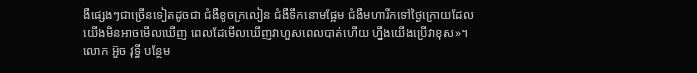ងឺផ្សេងៗជាច្រើនទៀតដូចជា ជំងឺខូចក្រលៀន ជំងឺទឹកនោមផ្អែម ជំងឺមហារីកទៅថ្ងៃក្រោយដែលយើងមិនអាចមើលឃើញ ពេលដែមើលឃើញវាហួសពេលបាត់ហើយ ហ្នឹងយើងប្រើវាខុស»។
លោក អ៊ួច វុទ្ធី បន្ថែម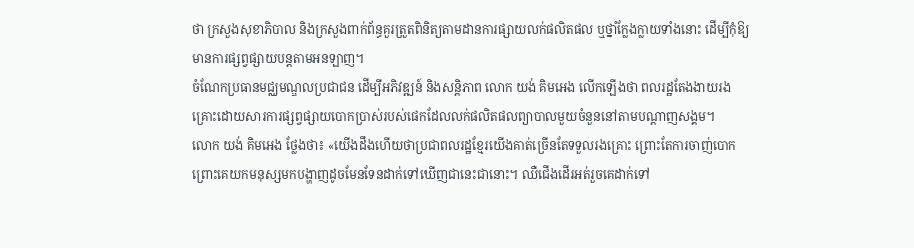ថា ក្រសួងសុខាភិបាល និងក្រសួងពាក់ព័ន្ធគួរត្រួតពិនិត្យតាមដានការផ្សាយលក់ផលិតផល ឬថ្នាំក្លែងក្លាយទាំងនោះ ដើម្បីកុំឱ្យមានការផ្សព្វផ្សាយបន្តតាមអនឡាញ។
ចំណែកប្រធានមជ្ឈមណ្ឌលប្រជាជន ដើម្បីអភិវឌ្ឍន៍ និងសន្តិភាព លោក យង់ គិមអេង លើកឡើងថា ពលរដ្ឋតែងងាយរងគ្រោះដោយសារការផ្សព្វផ្សាយបោកប្រាស់របស់ផេកដែលលក់ផលិតផលព្យាបាលមួយចំនួននៅតាមបណ្ដាញសង្គម។
លោក យង់ គិមអេង ថ្លែងថា៖ «យើងដឹងហើយថាប្រជាពលរដ្ឋខ្មែរយើងគាត់ច្រើនតែទទួលរងគ្រោះ ព្រោះតែការចាញ់បោក ព្រោះគេយកមនុស្សមកបង្ហាញដូចមែនទែនដាក់ទៅឃើញជានេះជានោះ។ ឈឺជើងដើរអត់រួចគេដាក់ទៅ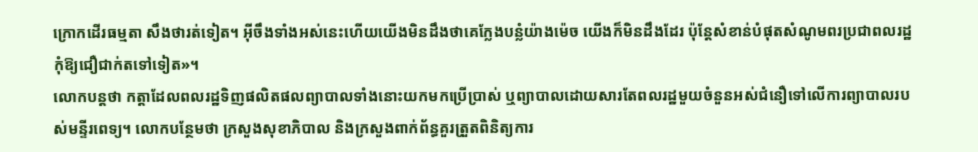ក្រោកដើរធម្មតា សឹងថារត់ទៀត។ អ៊ីចឹងទាំងអស់នេះហើយយើងមិនដឹងថាគេក្លែងបន្លំយ៉ាងម៉េច យើងក៏មិនដឹងដែរ ប៉ុន្ដែសំខាន់បំផុតសំណូមពរប្រជាពលរដ្ឋកុំឱ្យជឿជាក់តទៅទៀត»។
លោកបន្តថា កត្តាដែលពលរដ្ឋទិញផលិតផលព្យាបាលទាំងនោះយកមកប្រើប្រាស់ ឬព្យាបាលដោយសារតែពលរដ្ឋមួយចំនួនអស់ជំនឿទៅលើការព្យាបាលរបស់មន្ទីរពេទ្យ។ លោកបន្ថែមថា ក្រសួងសុខាភិបាល និងក្រសួងពាក់ព័ន្ធគួរត្រួតពិនិត្យការ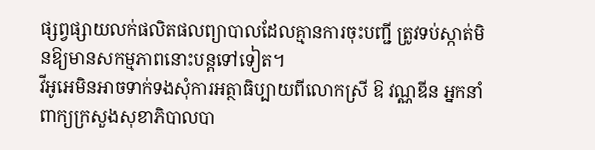ផ្សព្វផ្សាយលក់ផលិតផលព្យាបាលដែលគ្មានការចុះបញ្ជី ត្រូវទប់ស្កាត់មិនឱ្យមានសកម្មភាពនោះបន្តទៅទៀត។
វីអូអេមិនអាចទាក់ទងសុំការអត្ថាធិប្បាយពីលោកស្រី ឱ វណ្ណឌីន អ្នកនាំពាក្យក្រសួងសុខាភិបាលបា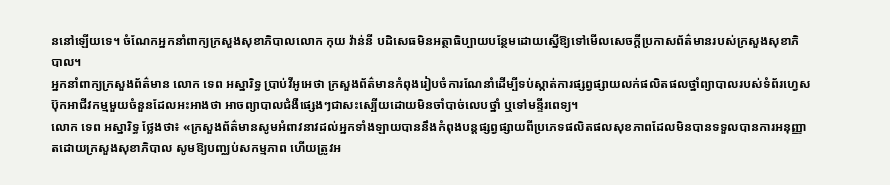ននៅឡើយទេ។ ចំណែកអ្នកនាំពាក្យក្រសួងសុខាភិបាលលោក កុយ វ៉ាន់នី បដិសេធមិនអត្ថាធិប្បាយបន្ថែមដោយស្នើឱ្យទៅមើលសេចក្ដីប្រកាសព័ត៌មានរបស់ក្រសួងសុខាភិបាល។
អ្នកនាំពាក្យក្រសួងព័ត៌មាន លោក ទេព អស្នារិទ្ធ ប្រាប់វីអូអេថា ក្រសួងព័ត៌មានកំពុងរៀបចំការណែនាំដើម្បីទប់ស្កាត់ការផ្សព្វផ្សាយលក់ផលិតផលថ្នាំព្យាបាលរបស់ទំព័រហ្វេសប៊ុកអាជីវកម្មមួយចំនួនដែលអះអាងថា អាចព្យាបាលជំងឺផ្សេងៗជាសះស្បើយដោយមិនចាំបាច់លេបថ្នាំ ឬទៅមន្ទីរពេទ្យ។
លោក ទេព អស្នារិទ្ធ ថ្លែងថា៖ «ក្រសួងព័ត៌មានសូមអំពាវនាវដល់អ្នកទាំងឡាយបាននឹងកំពុងបន្ដផ្សព្វផ្សាយពីប្រភេទផលិតផលសុខភាពដែលមិនបានទទួលបានការអនុញ្ញាតដោយក្រសួងសុខាភិបាល សូមឱ្យបញ្ឈប់សកម្មភាព ហើយត្រូវអ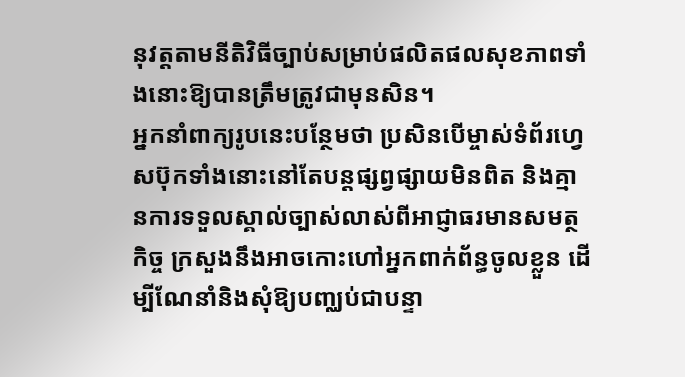នុវត្តតាមនីតិវិធីច្បាប់សម្រាប់ផលិតផលសុខភាពទាំងនោះឱ្យបានត្រឹមត្រូវជាមុនសិន។
អ្នកនាំពាក្យរូបនេះបន្ថែមថា ប្រសិនបើម្ចាស់ទំព័រហ្វេសប៊ុកទាំងនោះនៅតែបន្តផ្សព្វផ្សាយមិនពិត និងគ្មានការទទួលស្គាល់ច្បាស់លាស់ពីអាជ្ញាធរមានសមត្ថកិច្ច ក្រសួងនឹងអាចកោះហៅអ្នកពាក់ព័ន្ធចូលខ្លួន ដើម្បីណែនាំនិងសុំឱ្យបញ្ឈប់ជាបន្ទា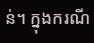ន់។ ក្នុងករណី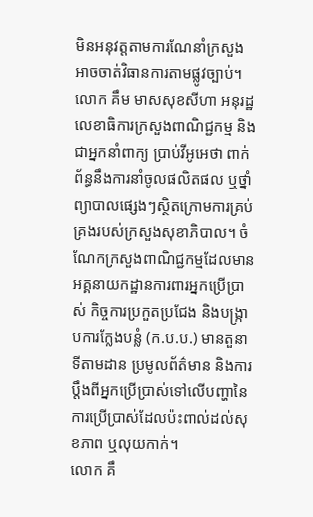មិនអនុវត្តតាមការណែនាំក្រសួងអាចចាត់វិធានការតាមផ្លូវច្បាប់។
លោក គឹម មាសសុខសីហា អនុរដ្ឋលេខាធិការក្រសួងពាណិជ្ជកម្ម និងជាអ្នកនាំពាក្យ ប្រាប់វីអូអេថា ពាក់ព័ន្ធនឹងការនាំចូលផលិតផល ឬថ្នាំព្យាបាលផ្សេងៗស្ថិតក្រោមការគ្រប់គ្រងរបស់ក្រសួងសុខាភិបាល។ ចំណែកក្រសួងពាណិជ្ជកម្មដែលមានអគ្គនាយកដ្ឋានការពារអ្នកប្រើប្រាស់ កិច្ចការប្រកួតប្រជែង និងបង្ក្រាបការក្លែងបន្លំ (ក.ប.ប.) មានតួនាទីតាមដាន ប្រមូលព័ត៌មាន និងការប្ដឹងពីអ្នកប្រើប្រាស់ទៅលើបញ្ហានៃការប្រើប្រាស់ដែលប៉ះពាល់ដល់សុខភាព ឬលុយកាក់។
លោក គឹ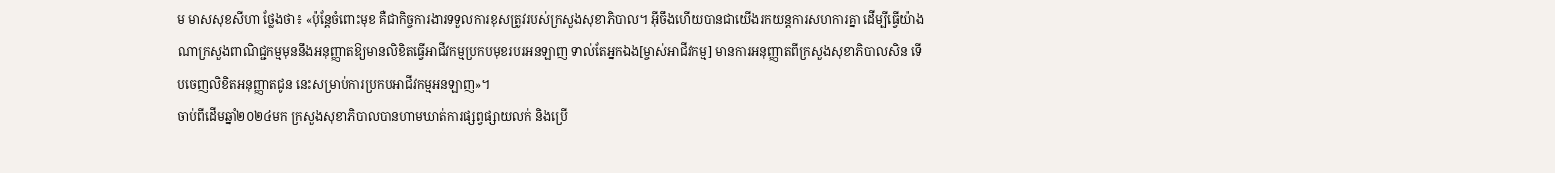ម មាសសុខសីហា ថ្លែងថា៖ «ប៉ុន្ដែចំពោះមុខ គឺជាកិច្ចការងារទទួលការខុសត្រូវរបស់ក្រសួងសុខាភិបាល។ អ៊ីចឹងហើយបានជាយើងរកយន្ដការសហការគ្នា ដើម្បីធ្វើយ៉ាងណាក្រសួងពាណិជ្ជកម្មមុននឹងអនុញ្ញាតឱ្យមានលិខិតធ្វើអាជីវកម្មប្រកបមុខរបរអនឡាញ ទាល់តែអ្នកឯង[ម្ចាស់អាជីវកម្ម] មានការអនុញ្ញាតពីក្រសួងសុខាភិបាលសិន ទើបចេញលិខិតអនុញ្ញាតជូន នេះសម្រាប់ការប្រកបអាជីវកម្មអនឡាញ»។
ចាប់ពីដើមឆ្នាំ២០២៤មក ក្រសួងសុខាភិបាលបានហាមឃាត់ការផ្សព្វផ្សាយលក់ និងប្រើ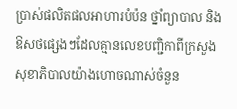ប្រាស់ផលិតផលអាហារបំប៉ន ថ្នាំព្យាបាល និងឱសថផ្សេងៗដែលគ្មានលេខបញ្ជិកាពីក្រសួងសុខាភិបាលយ៉ាងហោចណាស់ចំនួន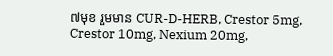៧មុខ រួមមាន CUR-D-HERB, Crestor 5mg, Crestor 10mg, Nexium 20mg,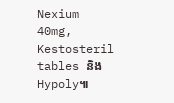Nexium 40mg, Kestosteril tables និងHypoly៕